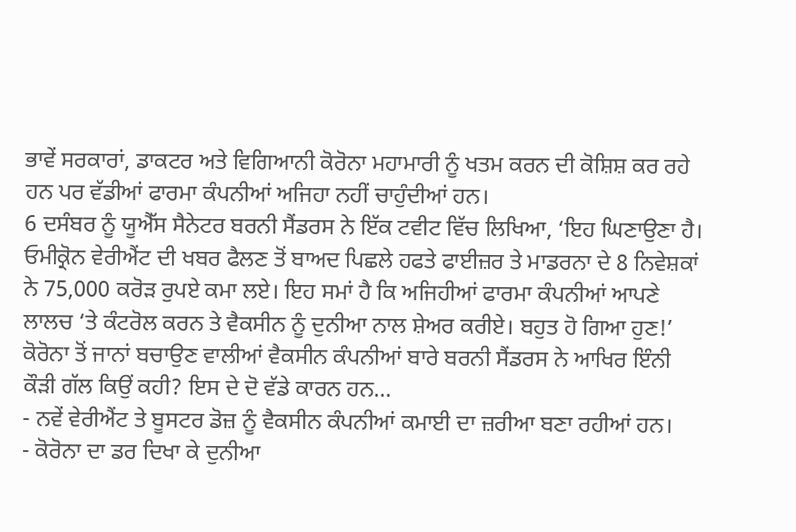ਭਾਵੇਂ ਸਰਕਾਰਾਂ, ਡਾਕਟਰ ਅਤੇ ਵਿਗਿਆਨੀ ਕੋਰੋਨਾ ਮਹਾਮਾਰੀ ਨੂੰ ਖਤਮ ਕਰਨ ਦੀ ਕੋਸ਼ਿਸ਼ ਕਰ ਰਹੇ ਹਨ ਪਰ ਵੱਡੀਆਂ ਫਾਰਮਾ ਕੰਪਨੀਆਂ ਅਜਿਹਾ ਨਹੀਂ ਚਾਹੁੰਦੀਆਂ ਹਨ।
6 ਦਸੰਬਰ ਨੂੰ ਯੂਐੱਸ ਸੈਨੇਟਰ ਬਰਨੀ ਸੈਂਡਰਸ ਨੇ ਇੱਕ ਟਵੀਟ ਵਿੱਚ ਲਿਖਿਆ, ‘ਇਹ ਘਿਣਾਉਣਾ ਹੈ। ਓਮੀਕ੍ਰੋਨ ਵੇਰੀਐਂਟ ਦੀ ਖਬਰ ਫੈਲਣ ਤੋਂ ਬਾਅਦ ਪਿਛਲੇ ਹਫਤੇ ਫਾਈਜ਼ਰ ਤੇ ਮਾਡਰਨਾ ਦੇ 8 ਨਿਵੇਸ਼ਕਾਂ ਨੇ 75,000 ਕਰੋੜ ਰੁਪਏ ਕਮਾ ਲਏ। ਇਹ ਸਮਾਂ ਹੈ ਕਿ ਅਜਿਹੀਆਂ ਫਾਰਮਾ ਕੰਪਨੀਆਂ ਆਪਣੇ ਲਾਲਚ ‘ਤੇ ਕੰਟਰੋਲ ਕਰਨ ਤੇ ਵੈਕਸੀਨ ਨੂੰ ਦੁਨੀਆ ਨਾਲ ਸ਼ੇਅਰ ਕਰੀਏ। ਬਹੁਤ ਹੋ ਗਿਆ ਹੁਣ!’
ਕੋਰੋਨਾ ਤੋਂ ਜਾਨਾਂ ਬਚਾਉਣ ਵਾਲੀਆਂ ਵੈਕਸੀਨ ਕੰਪਨੀਆਂ ਬਾਰੇ ਬਰਨੀ ਸੈਂਡਰਸ ਨੇ ਆਖਿਰ ਇੰਨੀ ਕੌੜੀ ਗੱਲ ਕਿਉਂ ਕਹੀ? ਇਸ ਦੇ ਦੋ ਵੱਡੇ ਕਾਰਨ ਹਨ…
- ਨਵੇਂ ਵੇਰੀਐਂਟ ਤੇ ਬੂਸਟਰ ਡੋਜ਼ ਨੂੰ ਵੈਕਸੀਨ ਕੰਪਨੀਆਂ ਕਮਾਈ ਦਾ ਜ਼ਰੀਆ ਬਣਾ ਰਹੀਆਂ ਹਨ।
- ਕੋਰੋਨਾ ਦਾ ਡਰ ਦਿਖਾ ਕੇ ਦੁਨੀਆ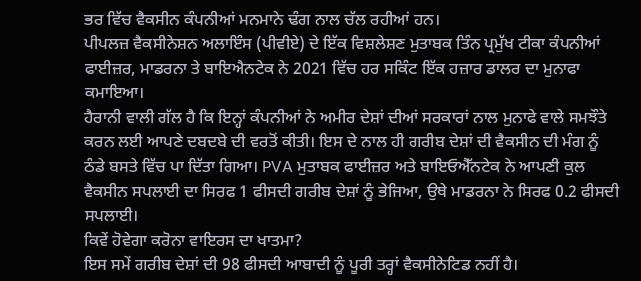ਭਰ ਵਿੱਚ ਵੈਕਸੀਨ ਕੰਪਨੀਆਂ ਮਨਮਾਨੇ ਢੰਗ ਨਾਲ ਚੱਲ ਰਹੀਆਂ ਹਨ।
ਪੀਪਲਜ਼ ਵੈਕਸੀਨੇਸ਼ਨ ਅਲਾਇੰਸ (ਪੀਵੀਏ) ਦੇ ਇੱਕ ਵਿਸ਼ਲੇਸ਼ਣ ਮੁਤਾਬਕ ਤਿੰਨ ਪ੍ਰਮੁੱਖ ਟੀਕਾ ਕੰਪਨੀਆਂ ਫਾਈਜ਼ਰ, ਮਾਡਰਨਾ ਤੇ ਬਾਇਐਨਟੇਕ ਨੇ 2021 ਵਿੱਚ ਹਰ ਸਕਿੰਟ ਇੱਕ ਹਜ਼ਾਰ ਡਾਲਰ ਦਾ ਮੁਨਾਫਾ ਕਮਾਇਆ।
ਹੈਰਾਨੀ ਵਾਲੀ ਗੱਲ ਹੈ ਕਿ ਇਨ੍ਹਾਂ ਕੰਪਨੀਆਂ ਨੇ ਅਮੀਰ ਦੇਸ਼ਾਂ ਦੀਆਂ ਸਰਕਾਰਾਂ ਨਾਲ ਮੁਨਾਫੇ ਵਾਲੇ ਸਮਝੌਤੇ ਕਰਨ ਲਈ ਆਪਣੇ ਦਬਦਬੇ ਦੀ ਵਰਤੋਂ ਕੀਤੀ। ਇਸ ਦੇ ਨਾਲ ਹੀ ਗਰੀਬ ਦੇਸ਼ਾਂ ਦੀ ਵੈਕਸੀਨ ਦੀ ਮੰਗ ਨੂੰ ਠੰਡੇ ਬਸਤੇ ਵਿੱਚ ਪਾ ਦਿੱਤਾ ਗਿਆ। PVA ਮੁਤਾਬਕ ਫਾਈਜ਼ਰ ਅਤੇ ਬਾਇਓਐੱਨਟੇਕ ਨੇ ਆਪਣੀ ਕੁਲ ਵੈਕਸੀਨ ਸਪਲਾਈ ਦਾ ਸਿਰਫ 1 ਫੀਸਦੀ ਗਰੀਬ ਦੇਸ਼ਾਂ ਨੂੰ ਭੇਜਿਆ, ਉਥੇ ਮਾਡਰਨਾ ਨੇ ਸਿਰਫ 0.2 ਫੀਸਦੀ ਸਪਲਾਈ।
ਕਿਵੇਂ ਹੋਵੇਗਾ ਕਰੋਨਾ ਵਾਇਰਸ ਦਾ ਖਾਤਮਾ?
ਇਸ ਸਮੇਂ ਗਰੀਬ ਦੇਸ਼ਾਂ ਦੀ 98 ਫੀਸਦੀ ਆਬਾਦੀ ਨੂੰ ਪੂਰੀ ਤਰ੍ਹਾਂ ਵੈਕਸੀਨੇਟਿਡ ਨਹੀਂ ਹੈ।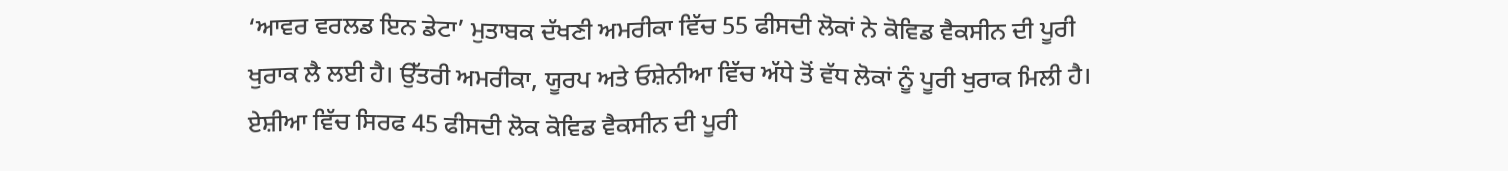‘ਆਵਰ ਵਰਲਡ ਇਨ ਡੇਟਾ’ ਮੁਤਾਬਕ ਦੱਖਣੀ ਅਮਰੀਕਾ ਵਿੱਚ 55 ਫੀਸਦੀ ਲੋਕਾਂ ਨੇ ਕੋਵਿਡ ਵੈਕਸੀਨ ਦੀ ਪੂਰੀ ਖੁਰਾਕ ਲੈ ਲਈ ਹੈ। ਉੱਤਰੀ ਅਮਰੀਕਾ, ਯੂਰਪ ਅਤੇ ਓਸ਼ੇਨੀਆ ਵਿੱਚ ਅੱਧੇ ਤੋਂ ਵੱਧ ਲੋਕਾਂ ਨੂੰ ਪੂਰੀ ਖੁਰਾਕ ਮਿਲੀ ਹੈ।
ਏਸ਼ੀਆ ਵਿੱਚ ਸਿਰਫ 45 ਫੀਸਦੀ ਲੋਕ ਕੋਵਿਡ ਵੈਕਸੀਨ ਦੀ ਪੂਰੀ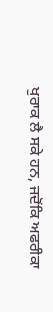ਖੁਰਾਕ ਲੈ ਸਕੇ ਹਨ, ਜਦੋਂਕਿ ਅਫਰੀਕਾ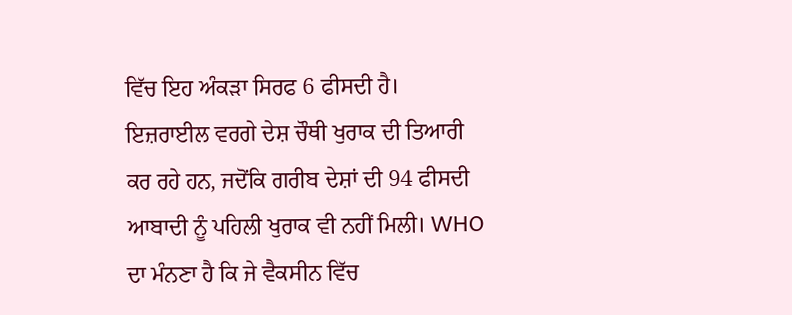ਵਿੱਚ ਇਹ ਅੰਕੜਾ ਸਿਰਫ 6 ਫੀਸਦੀ ਹੈ। ਇਜ਼ਰਾਈਲ ਵਰਗੇ ਦੇਸ਼ ਚੌਥੀ ਖੁਰਾਕ ਦੀ ਤਿਆਰੀ ਕਰ ਰਹੇ ਹਨ, ਜਦੋਂਕਿ ਗਰੀਬ ਦੇਸ਼ਾਂ ਦੀ 94 ਫੀਸਦੀ ਆਬਾਦੀ ਨੂੰ ਪਹਿਲੀ ਖੁਰਾਕ ਵੀ ਨਹੀਂ ਮਿਲੀ। WHO ਦਾ ਮੰਨਣਾ ਹੈ ਕਿ ਜੇ ਵੈਕਸੀਨ ਵਿੱਚ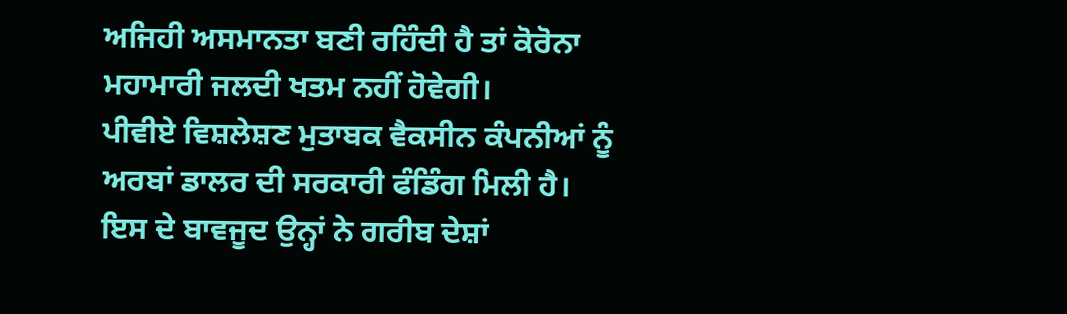ਅਜਿਹੀ ਅਸਮਾਨਤਾ ਬਣੀ ਰਹਿੰਦੀ ਹੈ ਤਾਂ ਕੋਰੋਨਾ ਮਹਾਮਾਰੀ ਜਲਦੀ ਖਤਮ ਨਹੀਂ ਹੋਵੇਗੀ।
ਪੀਵੀਏ ਵਿਸ਼ਲੇਸ਼ਣ ਮੁਤਾਬਕ ਵੈਕਸੀਨ ਕੰਪਨੀਆਂ ਨੂੰ ਅਰਬਾਂ ਡਾਲਰ ਦੀ ਸਰਕਾਰੀ ਫੰਡਿੰਗ ਮਿਲੀ ਹੈ। ਇਸ ਦੇ ਬਾਵਜੂਦ ਉਨ੍ਹਾਂ ਨੇ ਗਰੀਬ ਦੇਸ਼ਾਂ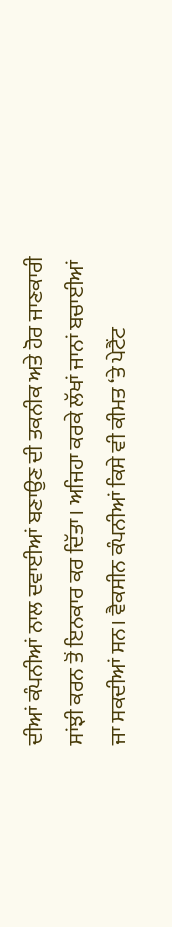ਦੀਆਂ ਕੰਪਨੀਆਂ ਨਾਲ ਦਵਾਈਆਂ ਬਣਾਉਣ ਦੀ ਤਕਨੀਕ ਅਤੇ ਹੋਰ ਜਾਣਕਾਰੀ ਸਾਂਝੀ ਕਰਨ ਤੋਂ ਇਨਕਾਰ ਕਰ ਦਿੱਤਾ। ਅਜਿਹਾ ਕਰਕੇ ਲੱਖਾਂ ਜਾਨਾਂ ਬਚਾਈਆਂ ਜਾ ਸਕਦੀਆਂ ਸਨ। ਵੈਕਸੀਨ ਕੰਪਨੀਆਂ ਕਿਸੇ ਵੀ ਕੀਮਤ ‘ਤੇ ਪੇਟੈਂਟ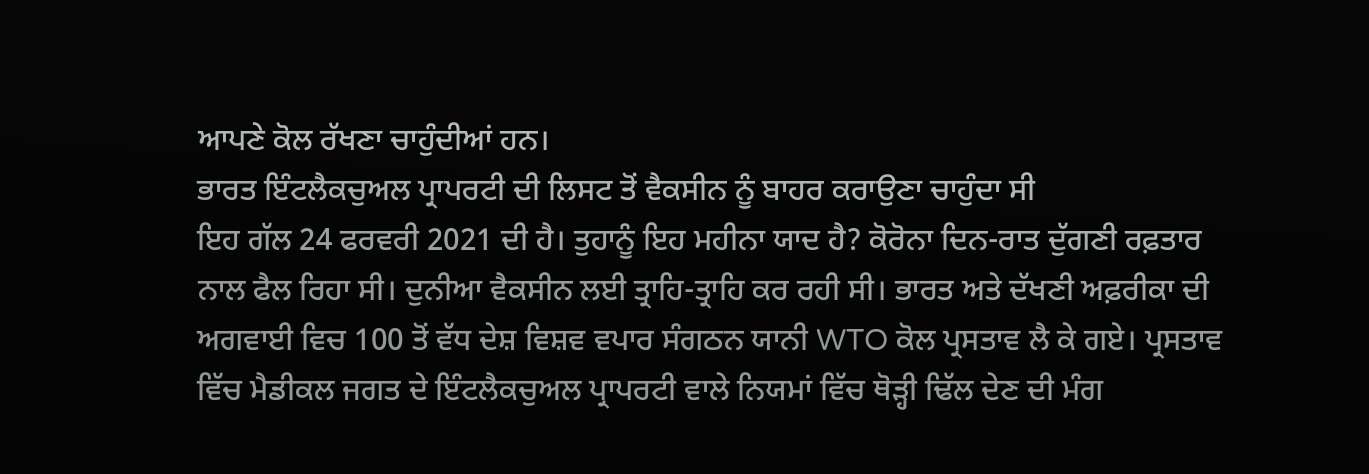ਆਪਣੇ ਕੋਲ ਰੱਖਣਾ ਚਾਹੁੰਦੀਆਂ ਹਨ।
ਭਾਰਤ ਇੰਟਲੈਕਚੁਅਲ ਪ੍ਰਾਪਰਟੀ ਦੀ ਲਿਸਟ ਤੋਂ ਵੈਕਸੀਨ ਨੂੰ ਬਾਹਰ ਕਰਾਉਣਾ ਚਾਹੁੰਦਾ ਸੀ
ਇਹ ਗੱਲ 24 ਫਰਵਰੀ 2021 ਦੀ ਹੈ। ਤੁਹਾਨੂੰ ਇਹ ਮਹੀਨਾ ਯਾਦ ਹੈ? ਕੋਰੋਨਾ ਦਿਨ-ਰਾਤ ਦੁੱਗਣੀ ਰਫ਼ਤਾਰ ਨਾਲ ਫੈਲ ਰਿਹਾ ਸੀ। ਦੁਨੀਆ ਵੈਕਸੀਨ ਲਈ ਤ੍ਰਾਹਿ-ਤ੍ਰਾਹਿ ਕਰ ਰਹੀ ਸੀ। ਭਾਰਤ ਅਤੇ ਦੱਖਣੀ ਅਫ਼ਰੀਕਾ ਦੀ ਅਗਵਾਈ ਵਿਚ 100 ਤੋਂ ਵੱਧ ਦੇਸ਼ ਵਿਸ਼ਵ ਵਪਾਰ ਸੰਗਠਨ ਯਾਨੀ WTO ਕੋਲ ਪ੍ਰਸਤਾਵ ਲੈ ਕੇ ਗਏ। ਪ੍ਰਸਤਾਵ ਵਿੱਚ ਮੈਡੀਕਲ ਜਗਤ ਦੇ ਇੰਟਲੈਕਚੁਅਲ ਪ੍ਰਾਪਰਟੀ ਵਾਲੇ ਨਿਯਮਾਂ ਵਿੱਚ ਥੋੜ੍ਹੀ ਢਿੱਲ ਦੇਣ ਦੀ ਮੰਗ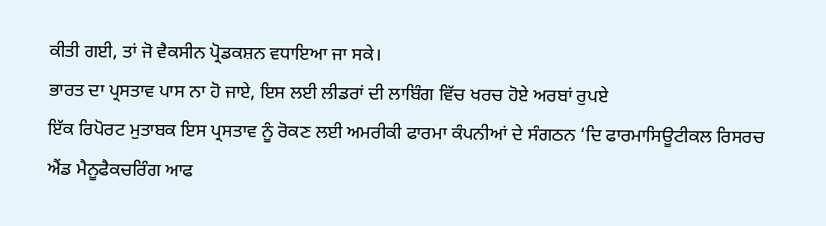ਕੀਤੀ ਗਈ, ਤਾਂ ਜੋ ਵੈਕਸੀਨ ਪ੍ਰੋਡਕਸ਼ਨ ਵਧਾਇਆ ਜਾ ਸਕੇ।
ਭਾਰਤ ਦਾ ਪ੍ਰਸਤਾਵ ਪਾਸ ਨਾ ਹੋ ਜਾਏ, ਇਸ ਲਈ ਲੀਡਰਾਂ ਦੀ ਲਾਬਿੰਗ ਵਿੱਚ ਖਰਚ ਹੋਏ ਅਰਬਾਂ ਰੁਪਏ
ਇੱਕ ਰਿਪੋਰਟ ਮੁਤਾਬਕ ਇਸ ਪ੍ਰਸਤਾਵ ਨੂੰ ਰੋਕਣ ਲਈ ਅਮਰੀਕੀ ਫਾਰਮਾ ਕੰਪਨੀਆਂ ਦੇ ਸੰਗਠਨ ‘ਦਿ ਫਾਰਮਾਸਿਊਟੀਕਲ ਰਿਸਰਚ ਐਂਡ ਮੈਨੂਫੈਕਚਰਿੰਗ ਆਫ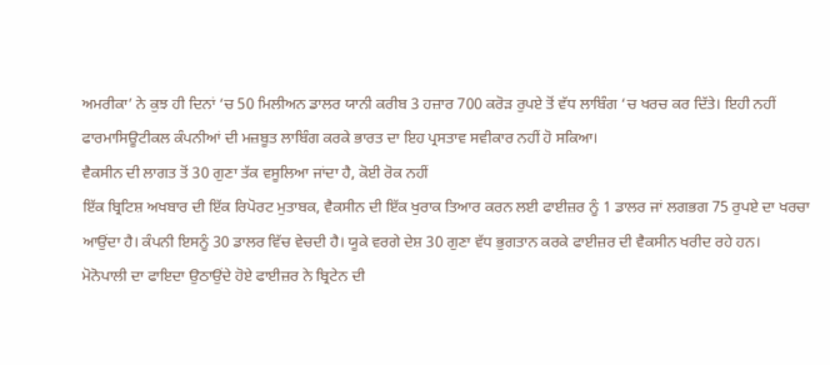ਅਮਰੀਕਾ’ ਨੇ ਕੁਝ ਹੀ ਦਿਨਾਂ ‘ਚ 50 ਮਿਲੀਅਨ ਡਾਲਰ ਯਾਨੀ ਕਰੀਬ 3 ਹਜ਼ਾਰ 700 ਕਰੋੜ ਰੁਪਏ ਤੋਂ ਵੱਧ ਲਾਬਿੰਗ ‘ਚ ਖਰਚ ਕਰ ਦਿੱਤੇ। ਇਹੀ ਨਹੀਂ ਫਾਰਮਾਸਿਊਟੀਕਲ ਕੰਪਨੀਆਂ ਦੀ ਮਜ਼ਬੂਤ ਲਾਬਿੰਗ ਕਰਕੇ ਭਾਰਤ ਦਾ ਇਹ ਪ੍ਰਸਤਾਵ ਸਵੀਕਾਰ ਨਹੀਂ ਹੋ ਸਕਿਆ।
ਵੈਕਸੀਨ ਦੀ ਲਾਗਤ ਤੋਂ 30 ਗੁਣਾ ਤੱਕ ਵਸੂਲਿਆ ਜਾਂਦਾ ਹੈ, ਕੋਈ ਰੋਕ ਨਹੀਂ
ਇੱਕ ਬ੍ਰਿਟਿਸ਼ ਅਖਬਾਰ ਦੀ ਇੱਕ ਰਿਪੋਰਟ ਮੁਤਾਬਕ, ਵੈਕਸੀਨ ਦੀ ਇੱਕ ਖੁਰਾਕ ਤਿਆਰ ਕਰਨ ਲਈ ਫਾਈਜ਼ਰ ਨੂੰ 1 ਡਾਲਰ ਜਾਂ ਲਗਭਗ 75 ਰੁਪਏ ਦਾ ਖਰਚਾ ਆਉਂਦਾ ਹੈ। ਕੰਪਨੀ ਇਸਨੂੰ 30 ਡਾਲਰ ਵਿੱਚ ਵੇਚਦੀ ਹੈ। ਯੂਕੇ ਵਰਗੇ ਦੇਸ਼ 30 ਗੁਣਾ ਵੱਧ ਭੁਗਤਾਨ ਕਰਕੇ ਫਾਈਜ਼ਰ ਦੀ ਵੈਕਸੀਨ ਖਰੀਦ ਰਹੇ ਹਨ।
ਮੋਨੋਪਾਲੀ ਦਾ ਫਾਇਦਾ ਉਠਾਉਂਦੇ ਹੋਏ ਫਾਈਜ਼ਰ ਨੇ ਬ੍ਰਿਟੇਨ ਦੀ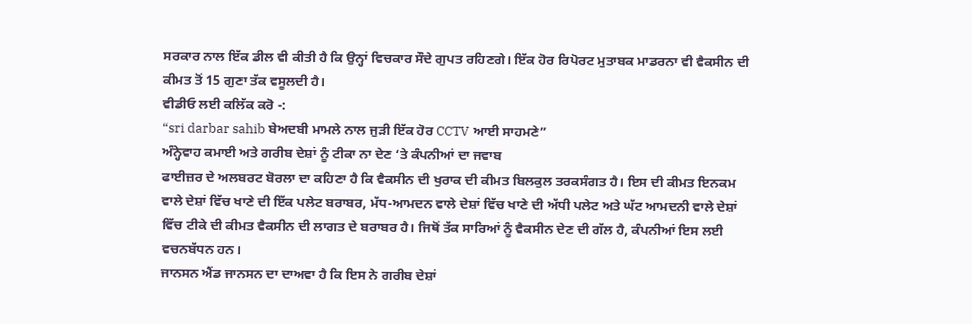ਸਰਕਾਰ ਨਾਲ ਇੱਕ ਡੀਲ ਵੀ ਕੀਤੀ ਹੈ ਕਿ ਉਨ੍ਹਾਂ ਵਿਚਕਾਰ ਸੌਦੇ ਗੁਪਤ ਰਹਿਣਗੇ। ਇੱਕ ਹੋਰ ਰਿਪੋਰਟ ਮੁਤਾਬਕ ਮਾਡਰਨਾ ਵੀ ਵੈਕਸੀਨ ਦੀ ਕੀਮਤ ਤੋਂ 15 ਗੁਣਾ ਤੱਕ ਵਸੂਲਦੀ ਹੈ।
ਵੀਡੀਓ ਲਈ ਕਲਿੱਕ ਕਰੋ -:
“sri darbar sahib ਬੇਅਦਬੀ ਮਾਮਲੇ ਨਾਲ ਜੁੜੀ ਇੱਕ ਹੋਰ CCTV ਆਈ ਸਾਹਮਣੇ”
ਅੰਨ੍ਹੇਵਾਹ ਕਮਾਈ ਅਤੇ ਗਰੀਬ ਦੇਸ਼ਾਂ ਨੂੰ ਟੀਕਾ ਨਾ ਦੇਣ ‘ਤੇ ਕੰਪਨੀਆਂ ਦਾ ਜਵਾਬ
ਫਾਈਜ਼ਰ ਦੇ ਅਲਬਰਟ ਬੋਰਲਾ ਦਾ ਕਹਿਣਾ ਹੈ ਕਿ ਵੈਕਸੀਨ ਦੀ ਖੁਰਾਕ ਦੀ ਕੀਮਤ ਬਿਲਕੁਲ ਤਰਕਸੰਗਤ ਹੈ। ਇਸ ਦੀ ਕੀਮਤ ਇਨਕਮ ਵਾਲੇ ਦੇਸ਼ਾਂ ਵਿੱਚ ਖਾਣੇ ਦੀ ਇੱਕ ਪਲੇਟ ਬਰਾਬਰ, ਮੱਧ-ਆਮਦਨ ਵਾਲੇ ਦੇਸ਼ਾਂ ਵਿੱਚ ਖਾਣੇ ਦੀ ਅੱਧੀ ਪਲੇਟ ਅਤੇ ਘੱਟ ਆਮਦਨੀ ਵਾਲੇ ਦੇਸ਼ਾਂ ਵਿੱਚ ਟੀਕੇ ਦੀ ਕੀਮਤ ਵੈਕਸੀਨ ਦੀ ਲਾਗਤ ਦੇ ਬਰਾਬਰ ਹੈ। ਜਿਥੋਂ ਤੱਕ ਸਾਰਿਆਂ ਨੂੰ ਵੈਕਸੀਨ ਦੇਣ ਦੀ ਗੱਲ ਹੈ, ਕੰਪਨੀਆਂ ਇਸ ਲਈ ਵਚਨਬੱਧਨ ਹਨ।
ਜਾਨਸਨ ਐਂਡ ਜਾਨਸਨ ਦਾ ਦਾਅਵਾ ਹੈ ਕਿ ਇਸ ਨੇ ਗਰੀਬ ਦੇਸ਼ਾਂ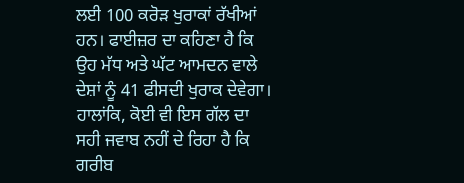ਲਈ 100 ਕਰੋੜ ਖੁਰਾਕਾਂ ਰੱਖੀਆਂ ਹਨ। ਫਾਈਜ਼ਰ ਦਾ ਕਹਿਣਾ ਹੈ ਕਿ ਉਹ ਮੱਧ ਅਤੇ ਘੱਟ ਆਮਦਨ ਵਾਲੇ ਦੇਸ਼ਾਂ ਨੂੰ 41 ਫੀਸਦੀ ਖੁਰਾਕ ਦੇਵੇਗਾ। ਹਾਲਾਂਕਿ, ਕੋਈ ਵੀ ਇਸ ਗੱਲ ਦਾ ਸਹੀ ਜਵਾਬ ਨਹੀਂ ਦੇ ਰਿਹਾ ਹੈ ਕਿ ਗਰੀਬ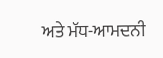ਅਤੇ ਮੱਧ-ਆਮਦਨੀ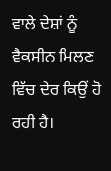ਵਾਲੇ ਦੇਸ਼ਾਂ ਨੂੰ ਵੈਕਸੀਨ ਮਿਲਣ ਵਿੱਚ ਦੇਰ ਕਿਉਂ ਹੋ ਰਹੀ ਹੈ।